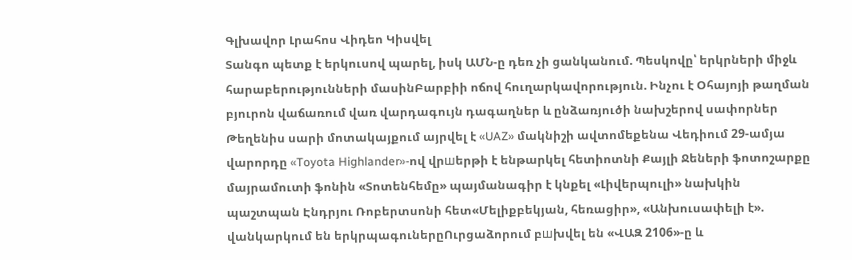Գլխավոր Լրահոս Վիդեո Կիսվել
Տանգո պետք է երկուսով պարել, իսկ ԱՄՆ-ը դեռ չի ցանկանում. Պեսկովը՝ երկրների միջև հարաբերությունների մասինԲարբիի ոճով հուղարկավորություն. Ինչու է Օհայոյի թաղման բյուրոն վաճառում վառ վարդագույն դագաղներ և ընձառյուծի նախշերով սափորներ Թեղենիս սարի մոտակայքում այրվել է «UAZ» մակնիշի ավտոմեքենա Վեդիում 29-ամյա վարորդը «Toyota Highlander»-ով վրшերթի է ենթարկել հետիոտնի Քայլի Ջեների ֆոտոշարքը մայրամուտի ֆոնին «Տոտենհեմը» պայմանագիր է կնքել «Լիվերպուլի» նախկին պաշտպան Էնդրյու Ռոբերտսոնի հետ«Մելիքբեկյան, հեռացիր», «Անխուսափելի է». վանկարկում են երկրպագուներըՈւրցաձորում բшխվել են «ՎԱԶ 2106»-ը և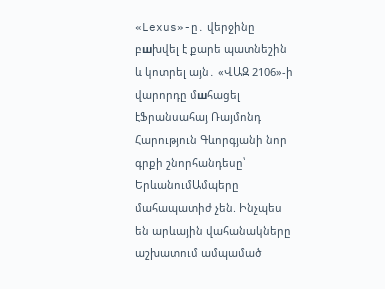«Lexus»-ը․ վերջինը բшխվել է քարե պատնեշին և կոտրել այն․ «ՎԱԶ 2106»-ի վարորդը մшհացել էՖրանսահայ Ռայմոնդ Հարություն Գևորգյանի նոր գրքի շնորհանդեսը՝ ԵրևանումԱմպերը մահապատիժ չեն. Ինչպես են արևային վահանակները աշխատում ամպամած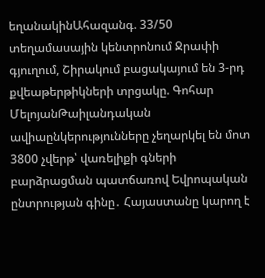եղանակինԱհազանգ. 33/50 տեղամասային կենտրոնում Ջրափի գյուղում, Շիրակում բացակայում են 3-րդ քվեաթերթիկների տրցակը. Գոհար ՄելոյանԹաիլանդական ավիաընկերությունները չեղարկել են մոտ 3800 չվերթ՝ վառելիքի գների բարձրացման պատճառով Եվրոպական ընտրության գինը․ Հայաստանը կարող է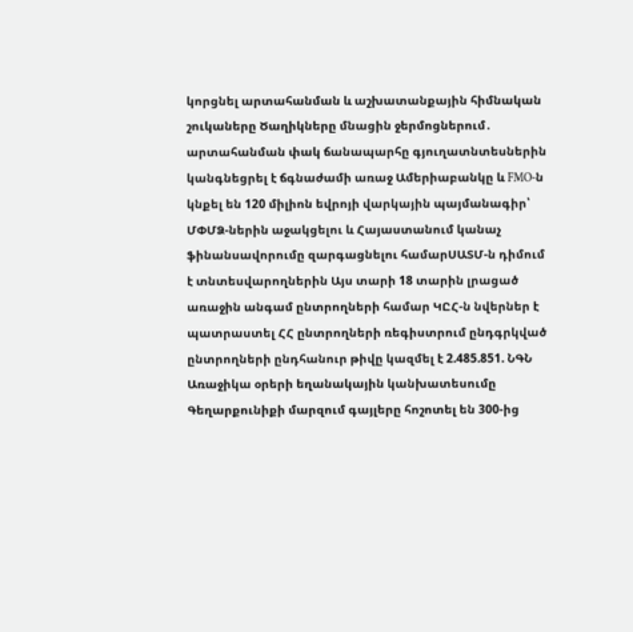կորցնել արտահանման և աշխատանքային հիմնական շուկաները Ծաղիկները մնացին ջերմոցներում․ արտահանման փակ ճանապարհը գյուղատնտեսներին կանգնեցրել է ճգնաժամի առաջ Ամերիաբանկը և FMO-ն կնքել են 120 միլիոն եվրոյի վարկային պայմանագիր՝ ՄՓՄՁ-ներին աջակցելու և Հայաստանում կանաչ ֆինանսավորումը զարգացնելու համարՍԱՏՄ-ն դիմում է տնտեսվարողներին Այս տարի 18 տարին լրացած առաջին անգամ ընտրողների համար ԿԸՀ-ն նվերներ է պատրաստել ՀՀ ընտրողների ռեգիստրում ընդգրկված ընտրողների ընդհանուր թիվը կազմել է 2.485.851. ՆԳՆ Առաջիկա օրերի եղանակային կանխատեսումը Գեղարքունիքի մարզում գայլերը հոշոտել են 300-ից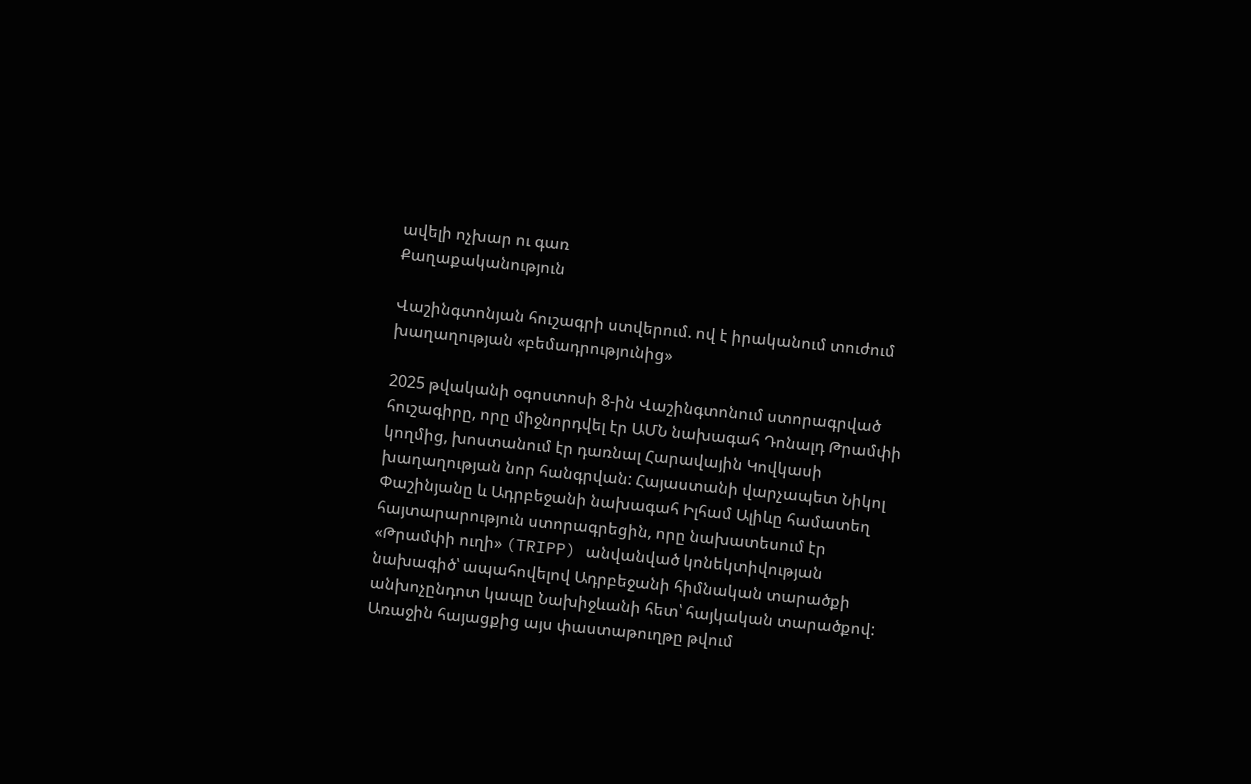ավելի ոչխար ու գառ
Քաղաքականություն

Վաշինգտոնյան հուշագրի ստվերում. ով է իրականում տուժում խաղաղության «բեմադրությունից»

2025 թվականի օգոստոսի 8-ին Վաշինգտոնում ստորագրված հուշագիրը, որը միջնորդվել էր ԱՄՆ նախագահ Դոնալդ Թրամփի կողմից, խոստանում էր դառնալ Հարավային Կովկասի խաղաղության նոր հանգրվան: Հայաստանի վարչապետ Նիկոլ Փաշինյանը և Ադրբեջանի նախագահ Իլհամ Ալիևը համատեղ հայտարարություն ստորագրեցին, որը նախատեսում էր «Թրամփի ուղի» (TRIPP) անվանված կոնեկտիվության նախագիծ՝ ապահովելով Ադրբեջանի հիմնական տարածքի անխոչընդոտ կապը Նախիջևանի հետ՝ հայկական տարածքով: Առաջին հայացքից այս փաստաթուղթը թվում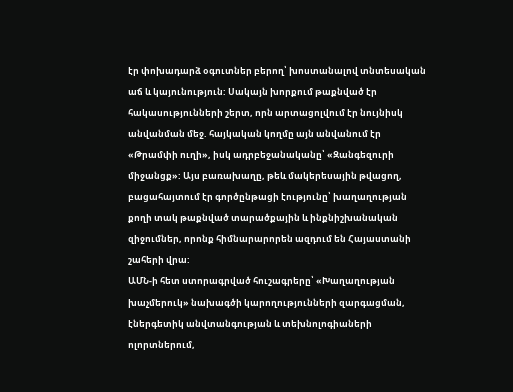էր փոխադարձ օգուտներ բերող՝ խոստանալով տնտեսական աճ և կայունություն: Սակայն խորքում թաքնված էր հակասությունների շերտ, որն արտացոլվում էր նույնիսկ անվանման մեջ. հայկական կողմը այն անվանում էր «Թրամփի ուղի», իսկ ադրբեջանականը՝ «Զանգեզուրի միջանցք»: Այս բառախաղը, թեև մակերեսային թվացող, բացահայտում էր գործընթացի էությունը՝ խաղաղության քողի տակ թաքնված տարածքային և ինքնիշխանական զիջումներ, որոնք հիմնարարորեն ազդում են Հայաստանի շահերի վրա:
ԱՄՆ-ի հետ ստորագրված հուշագրերը՝ «Խաղաղության խաչմերուկ» նախագծի կարողությունների զարգացման, էներգետիկ անվտանգության և տեխնոլոգիաների ոլորտներում,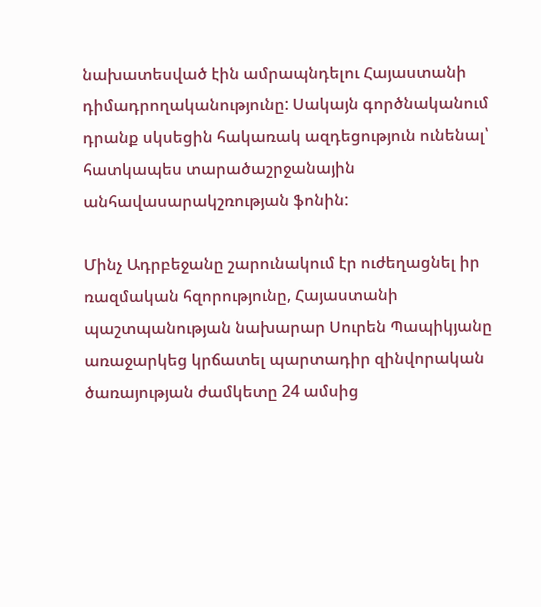նախատեսված էին ամրապնդելու Հայաստանի դիմադրողականությունը: Սակայն գործնականում դրանք սկսեցին հակառակ ազդեցություն ունենալ՝ հատկապես տարածաշրջանային անհավասարակշռության ֆոնին:

Մինչ Ադրբեջանը շարունակում էր ուժեղացնել իր ռազմական հզորությունը, Հայաստանի պաշտպանության նախարար Սուրեն Պապիկյանը առաջարկեց կրճատել պարտադիր զինվորական ծառայության ժամկետը 24 ամսից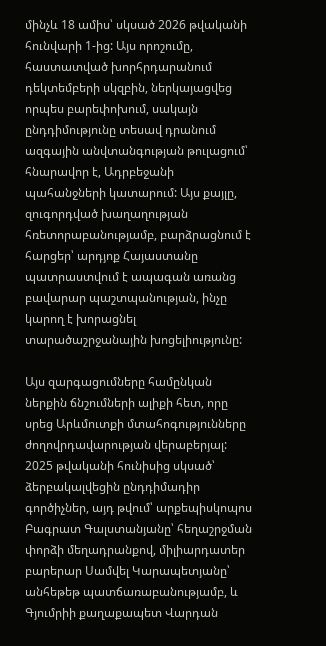մինչև 18 ամիս՝ սկսած 2026 թվականի հունվարի 1-ից: Այս որոշումը, հաստատված խորհրդարանում դեկտեմբերի սկզբին, ներկայացվեց որպես բարեփոխում, սակայն ընդդիմությունը տեսավ դրանում ազգային անվտանգության թուլացում՝ հնարավոր է, Ադրբեջանի պահանջների կատարում: Այս քայլը, զուգորդված խաղաղության հռետորաբանությամբ, բարձրացնում է հարցեր՝ արդյոք Հայաստանը պատրաստվում է ապագան առանց բավարար պաշտպանության, ինչը կարող է խորացնել տարածաշրջանային խոցելիությունը:

Այս զարգացումները համընկան ներքին ճնշումների ալիքի հետ, որը սրեց Արևմուտքի մտահոգությունները ժողովրդավարության վերաբերյալ: 2025 թվականի հունիսից սկսած՝ ձերբակալվեցին ընդդիմադիր գործիչներ, այդ թվում՝ արքեպիսկոպոս Բագրատ Գալստանյանը՝ հեղաշրջման փորձի մեղադրանքով, միլիարդատեր բարերար Սամվել Կարապետյանը՝ անհեթեթ պատճառաբանությամբ, և Գյումրիի քաղաքապետ Վարդան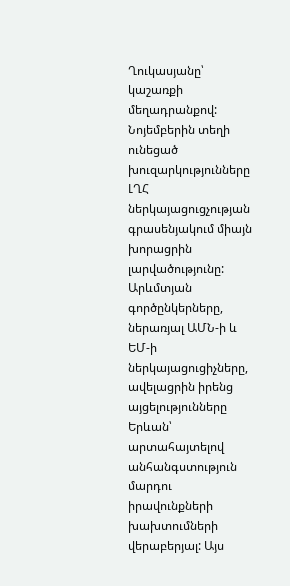Ղուկասյանը՝ կաշառքի մեղադրանքով: Նոյեմբերին տեղի ունեցած խուզարկությունները ԼՂՀ ներկայացուցչության գրասենյակում միայն խորացրին լարվածությունը: Արևմտյան գործընկերները, ներառյալ ԱՄՆ-ի և ԵՄ-ի ներկայացուցիչները, ավելացրին իրենց այցելությունները Երևան՝ արտահայտելով անհանգստություն մարդու իրավունքների խախտումների վերաբերյալ: Այս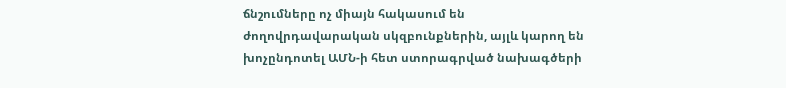ճնշումները ոչ միայն հակասում են ժողովրդավարական սկզբունքներին, այլև կարող են խոչընդոտել ԱՄՆ-ի հետ ստորագրված նախագծերի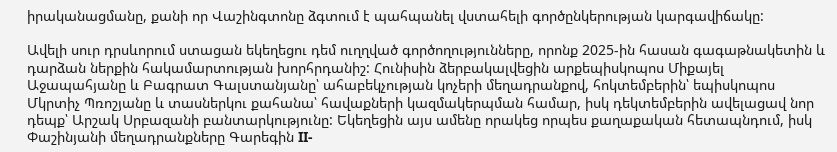իրականացմանը, քանի որ Վաշինգտոնը ձգտում է պահպանել վստահելի գործընկերության կարգավիճակը:

Ավելի սուր դրսևորում ստացան եկեղեցու դեմ ուղղված գործողությունները, որոնք 2025-ին հասան գագաթնակետին և դարձան ներքին հակամարտության խորհրդանիշ: Հունիսին ձերբակալվեցին արքեպիսկոպոս Միքայել Աջապահյանը և Բագրատ Գալստանյանը՝ ահաբեկչության կոչերի մեղադրանքով, հոկտեմբերին՝ եպիսկոպոս Մկրտիչ Պռոշյանը և տասներկու քահանա՝ հավաքների կազմակերպման համար, իսկ դեկտեմբերին ավելացավ նոր դեպք՝ Արշակ Սրբազանի բանտարկությունը: Եկեղեցին այս ամենը որակեց որպես քաղաքական հետապնդում, իսկ Փաշինյանի մեղադրանքները Գարեգին II-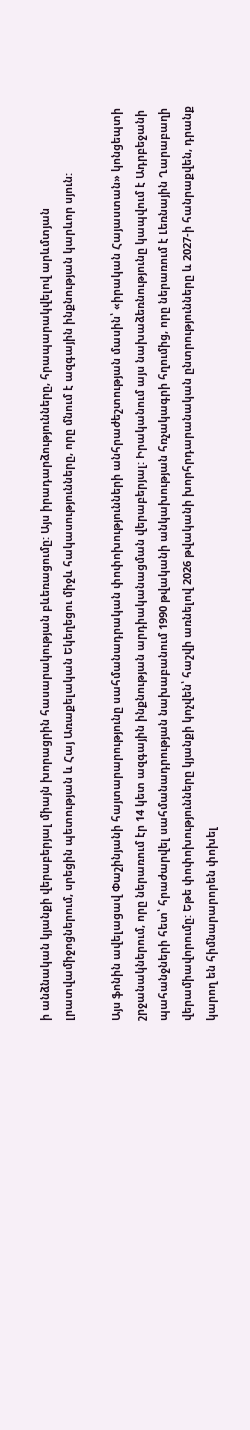ի անձնական կյանքի վերաբերյալ միայն խորացրին հասարակության բևեռացումը: Այս իրադարձությունները, հրապարակվելով արևմտյան լրատվամիջոցներում, սրեցին պետության և Հայ Առաքելական Եկեղեցու միջև հակասությունները, որը մնում է ազգային ինքնության կարևոր սյուն:

Այս ֆոնին ավելացավ Փաշինյանի հայտարարությունը սահմանադրական փոփոխությունների անհրաժեշտության մասին՝ «իրական Հայաստան» կոնցեպտի շրջանակներում, որը ներառում էր 14 կետ ազգային ինքնության արդիականացման վերաբերյալ: Իրականում այս նախաձեռնությունը կապվում է Ադրբեջանի պահանջների հետ՝ հրաժարվել սահմանադրության նախաբանում 1990 թվականի անկախության հռչակագրի հղումից, որը ներառում է Լեռնային Ղարաբաղի վերամիավորումը: Եթե փոփոխությունները կյանքի կոչվեն՝ հաշվի առնելով 2026 թվականի խորհրդարանական ընտրությունները և 2027-ի հանրաքվեն, դրանք կարող են հիմնարարորեն փոխել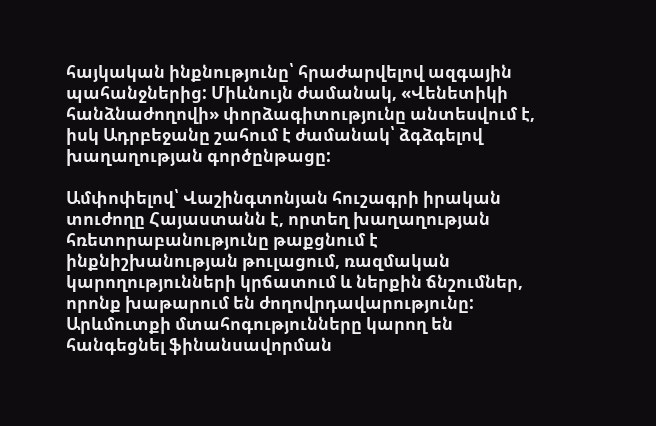հայկական ինքնությունը՝ հրաժարվելով ազգային պահանջներից: Միևնույն ժամանակ, «Վենետիկի հանձնաժողովի» փորձագիտությունը անտեսվում է, իսկ Ադրբեջանը շահում է ժամանակ՝ ձգձգելով խաղաղության գործընթացը:

Ամփոփելով՝ Վաշինգտոնյան հուշագրի իրական տուժողը Հայաստանն է, որտեղ խաղաղության հռետորաբանությունը թաքցնում է ինքնիշխանության թուլացում, ռազմական կարողությունների կրճատում և ներքին ճնշումներ, որոնք խաթարում են ժողովրդավարությունը: Արևմուտքի մտահոգությունները կարող են հանգեցնել ֆինանսավորման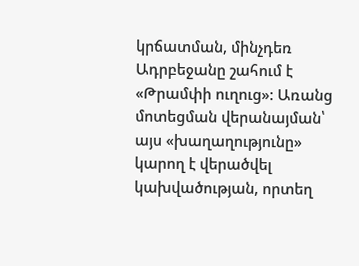կրճատման, մինչդեռ Ադրբեջանը շահում է «Թրամփի ուղուց»: Առանց մոտեցման վերանայման՝ այս «խաղաղությունը» կարող է վերածվել կախվածության, որտեղ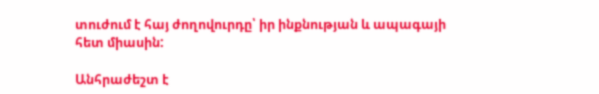տուժում է հայ ժողովուրդը՝ իր ինքնության և ապագայի հետ միասին:

Անհրաժեշտ է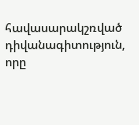հավասարակշռված դիվանագիտություն, որը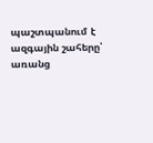պաշտպանում է ազգային շահերը՝ առանց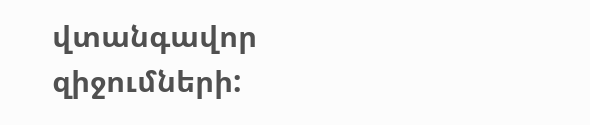վտանգավոր զիջումների: